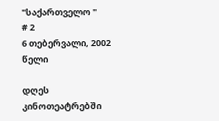"საქართველო "
# 2
6 თებერვალი, 2002 წელი

დღეს კინოთეატრებში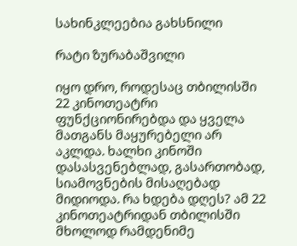სახინკლეებია გახსნილი

რატი ზურაბაშვილი

იყო დრო, როდესაც თბილისში 22 კინოთეატრი ფუნქციონირებდა და ყველა მათგანს მაყურებელი არ აკლდა. ხალხი კინოში დასასვენებლად, გასართობად, სიამოვნების მისაღებად მიდიოდა. რა ხდება დღეს? ამ 22 კინოთეატრიდან თბილისში მხოლოდ რამდენიმე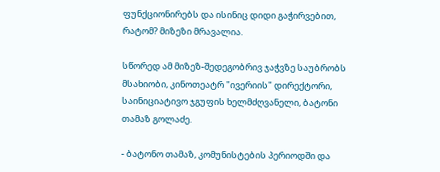ფუნქციონირებს და ისინიც დიდი გაჭირვებით, რატომ? მიზეზი მრავალია.

სწორედ ამ მიზეზ-შედეგობრივ ჯაჭვზე საუბრობს მსახიობი, კინოთეატრ "ივერიის" დირექტორი, საინიციატივო ჯგუფის ხელმძღვანელი, ბატონი თამაზ გოლაძე.

- ბატონო თამაზ, კომუნისტების პერიოდში და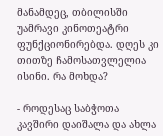მანამდეც, თბილისში უამრავი კინოთეატრი ფუნქციონირებდა. დღეს კი თითზე ჩამოსათვლელია ისინი. რა მოხდა?

- როდესაც საბჭოთა კავშირი დაიშალა და ახლა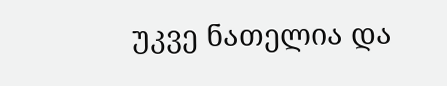უკვე ნათელია და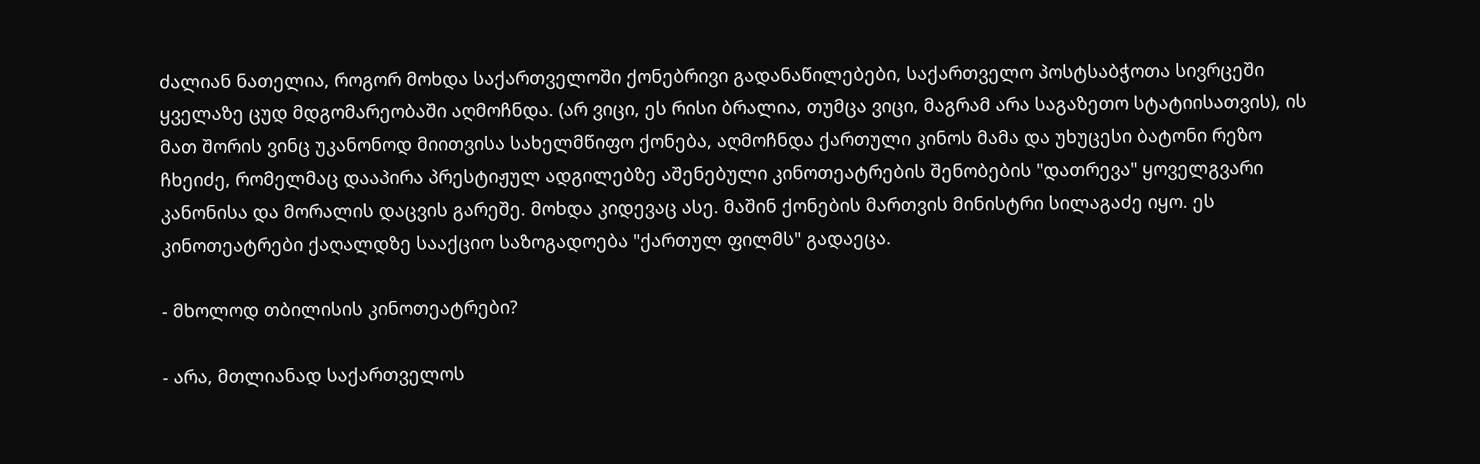ძალიან ნათელია, როგორ მოხდა საქართველოში ქონებრივი გადანაწილებები, საქართველო პოსტსაბჭოთა სივრცეში ყველაზე ცუდ მდგომარეობაში აღმოჩნდა. (არ ვიცი, ეს რისი ბრალია, თუმცა ვიცი, მაგრამ არა საგაზეთო სტატიისათვის), ის მათ შორის ვინც უკანონოდ მიითვისა სახელმწიფო ქონება, აღმოჩნდა ქართული კინოს მამა და უხუცესი ბატონი რეზო ჩხეიძე, რომელმაც დააპირა პრესტიჟულ ადგილებზე აშენებული კინოთეატრების შენობების "დათრევა" ყოველგვარი კანონისა და მორალის დაცვის გარეშე. მოხდა კიდევაც ასე. მაშინ ქონების მართვის მინისტრი სილაგაძე იყო. ეს კინოთეატრები ქაღალდზე სააქციო საზოგადოება "ქართულ ფილმს" გადაეცა.

- მხოლოდ თბილისის კინოთეატრები?

- არა, მთლიანად საქართველოს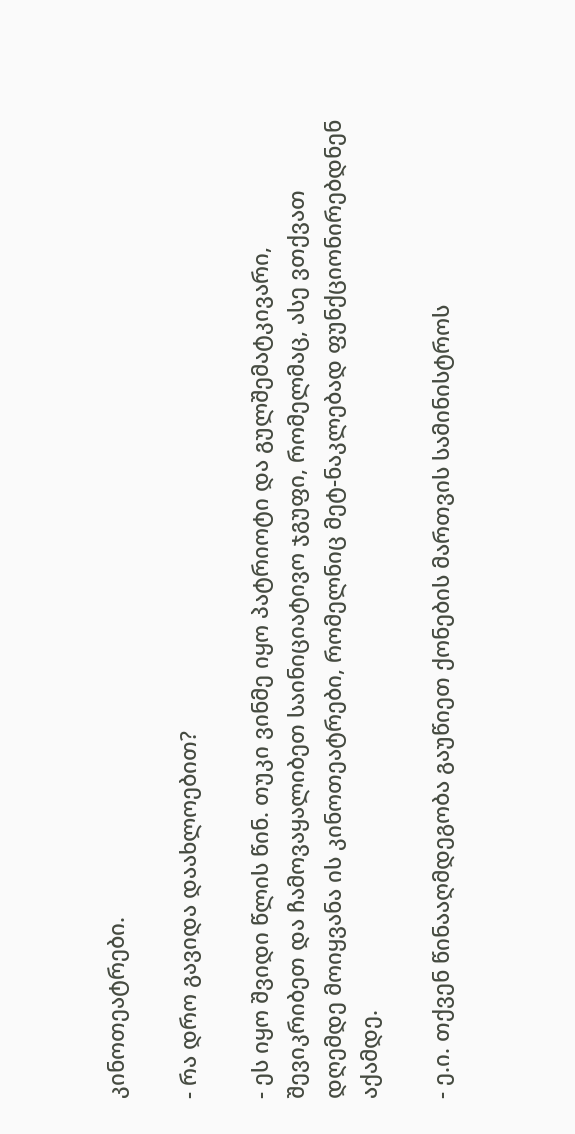კინოთეატრები.

- რა დრო გავიდა დაახლოებით?

- ეს იყო შვიდი წლის წინ. თუკი ვინმე იყო პატრიოტი და გულშემატკივარი, შევიკრიბეთ და ჩამოვაყალიბეთ საინიციატივო ჯგუფი, რომელმაც, ასე ვთქვათ დღემდე მოიყვანა ის კინოთეატრები, რომელნიც მეტ-ნაკლებად ფუნქციონირებდნენ აქამდე.

- ე.ი. თქვენ წინააღმდეგობა გაუწიეთ ქონების მართვის სამინისტროს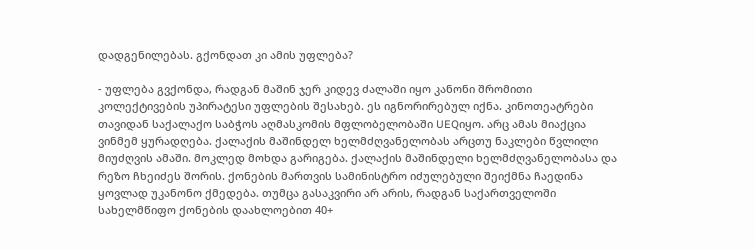დადგენილებას. გქონდათ კი ამის უფლება?

- უფლება გვქონდა, რადგან მაშინ ჯერ კიდევ ძალაში იყო კანონი შრომითი კოლექტივების უპირატესი უფლების შესახებ. ეს იგნორირებულ იქნა. კინოთეატრები თავიდან საქალაქო საბჭოს აღმასკომის მფლობელობაში UEQიყო. არც ამას მიაქცია ვინმემ ყურადღება. ქალაქის მაშინდელ ხელმძღვანელობას არცთუ ნაკლები წვლილი მიუძღვის ამაში. მოკლედ მოხდა გარიგება. ქალაქის მაშინდელი ხელმძღვანელობასა და რეზო ჩხეიძეს შორის. ქონების მართვის სამინისტრო იძულებული შეიქმნა ჩაედინა ყოვლად უკანონო ქმედება. თუმცა გასაკვირი არ არის, რადგან საქართველოში სახელმწიფო ქონების დაახლოებით 40+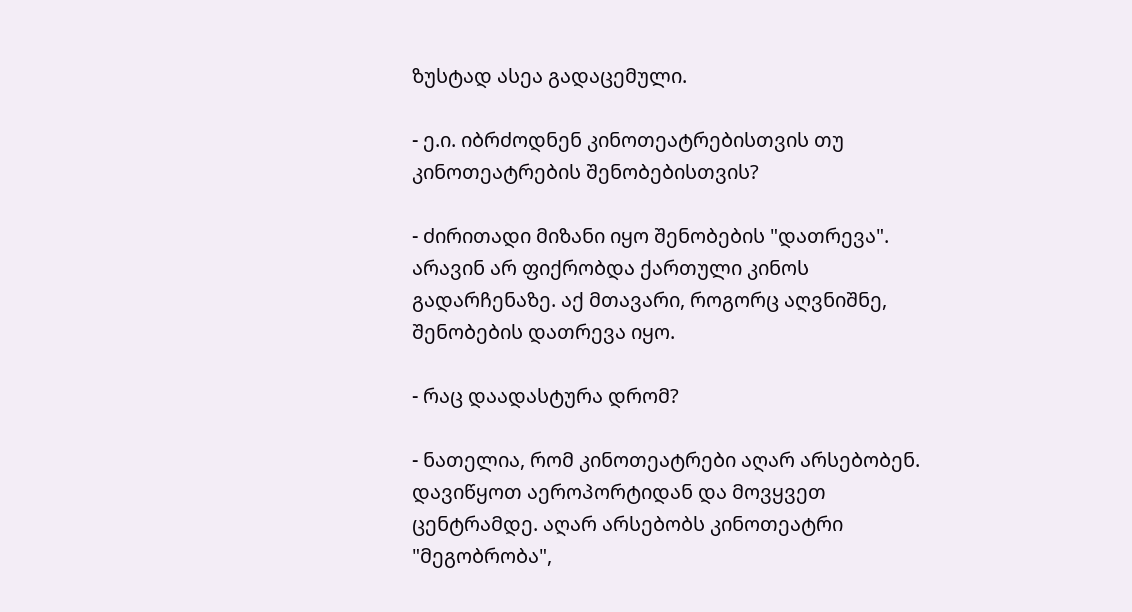ზუსტად ასეა გადაცემული.

- ე.ი. იბრძოდნენ კინოთეატრებისთვის თუ კინოთეატრების შენობებისთვის?

- ძირითადი მიზანი იყო შენობების "დათრევა". არავინ არ ფიქრობდა ქართული კინოს გადარჩენაზე. აქ მთავარი, როგორც აღვნიშნე, შენობების დათრევა იყო.

- რაც დაადასტურა დრომ?

- ნათელია, რომ კინოთეატრები აღარ არსებობენ. დავიწყოთ აეროპორტიდან და მოვყვეთ ცენტრამდე. აღარ არსებობს კინოთეატრი "მეგობრობა",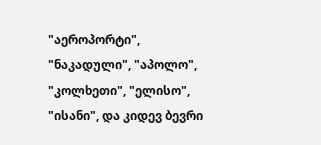"აეროპორტი", "ნაკადული", "აპოლო", "კოლხეთი", "ელისო", "ისანი", და კიდევ ბევრი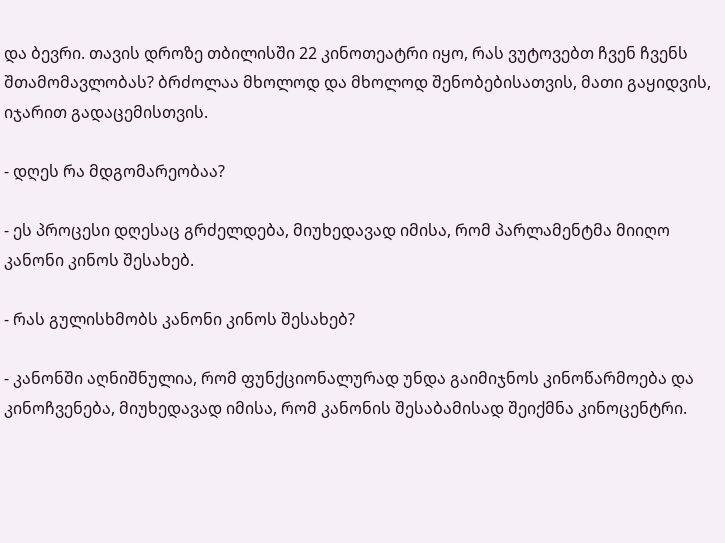და ბევრი. თავის დროზე თბილისში 22 კინოთეატრი იყო, რას ვუტოვებთ ჩვენ ჩვენს შთამომავლობას? ბრძოლაა მხოლოდ და მხოლოდ შენობებისათვის, მათი გაყიდვის, იჯარით გადაცემისთვის.

- დღეს რა მდგომარეობაა?

- ეს პროცესი დღესაც გრძელდება, მიუხედავად იმისა, რომ პარლამენტმა მიიღო კანონი კინოს შესახებ.

- რას გულისხმობს კანონი კინოს შესახებ?

- კანონში აღნიშნულია, რომ ფუნქციონალურად უნდა გაიმიჯნოს კინოწარმოება და კინოჩვენება, მიუხედავად იმისა, რომ კანონის შესაბამისად შეიქმნა კინოცენტრი.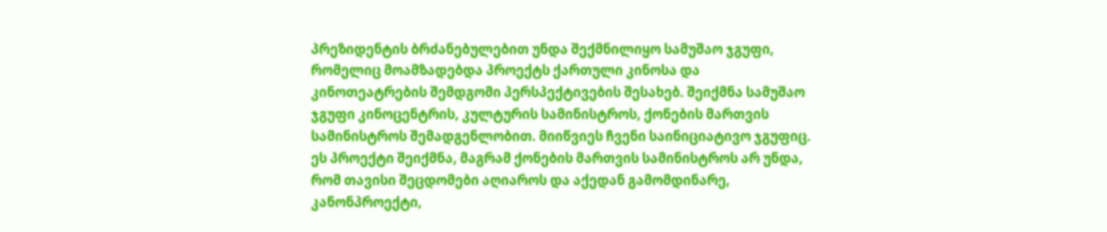პრეზიდენტის ბრძანებულებით უნდა შექმნილიყო სამუშაო ჯგუფი, რომელიც მოამზადებდა პროექტს ქართული კინოსა და კინოთეატრების შემდგომი პერსპექტივების შესახებ. შეიქმნა სამუშაო ჯგუფი კინოცენტრის, კულტურის სამინისტროს, ქონების მართვის სამინისტროს შემადგენლობით. მიიწვიეს ჩვენი საინიციატივო ჯგუფიც. ეს პროექტი შეიქმნა, მაგრამ ქონების მართვის სამინისტროს არ უნდა, რომ თავისი შეცდომები აღიაროს და აქედან გამომდინარე, კანონპროექტი,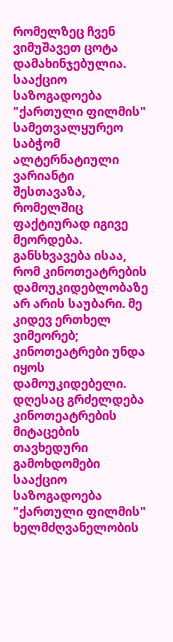რომელზეც ჩვენ ვიმუშავეთ ცოტა დამახინჯებულია. სააქციო საზოგადოება "ქართული ფილმის" სამეთვალყურეო საბჭომ ალტერნატიული ვარიანტი შესთავაზა, რომელშიც ფაქტიურად იგივე მეორდება. განსხვავება ისაა, რომ კინოთეატრების დამოუკიდებლობაზე არ არის საუბარი. მე კიდევ ერთხელ ვიმეორებ; კინოთეატრები უნდა იყოს დამოუკიდებელი. დღესაც გრძელდება კინოთეატრების მიტაცების თავხედური გამოხდომები სააქციო საზოგადოება "ქართული ფილმის" ხელმძღვანელობის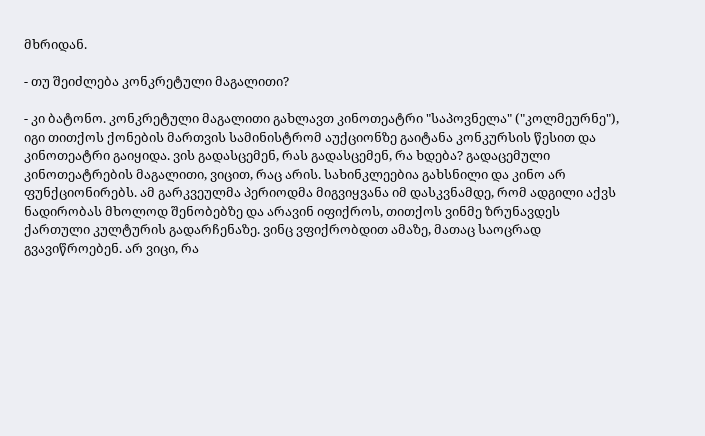მხრიდან.

- თუ შეიძლება კონკრეტული მაგალითი?

- კი ბატონო. კონკრეტული მაგალითი გახლავთ კინოთეატრი "საპოვნელა" ("კოლმეურნე"), იგი თითქოს ქონების მართვის სამინისტრომ აუქციონზე გაიტანა კონკურსის წესით და კინოთეატრი გაიყიდა. ვის გადასცემენ, რას გადასცემენ, რა ხდება? გადაცემული კინოთეატრების მაგალითი, ვიცით, რაც არის. სახინკლეებია გახსნილი და კინო არ ფუნქციონირებს. ამ გარკვეულმა პერიოდმა მიგვიყვანა იმ დასკვნამდე, რომ ადგილი აქვს ნადირობას მხოლოდ შენობებზე და არავინ იფიქროს, თითქოს ვინმე ზრუნავდეს ქართული კულტურის გადარჩენაზე. ვინც ვფიქრობდით ამაზე, მათაც საოცრად გვავიწროებენ. არ ვიცი, რა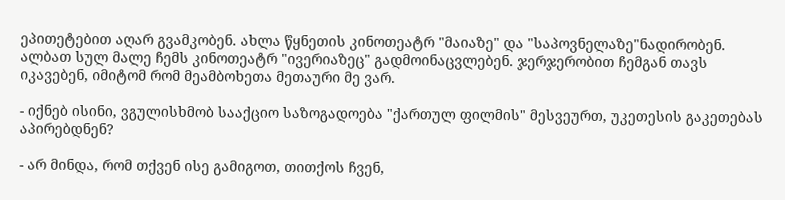ეპითეტებით აღარ გვამკობენ. ახლა წყნეთის კინოთეატრ "მაიაზე" და "საპოვნელაზე"ნადირობენ. ალბათ სულ მალე ჩემს კინოთეატრ "ივერიაზეც" გადმოინაცვლებენ. ჯერჯერობით ჩემგან თავს იკავებენ, იმიტომ რომ მეამბოხეთა მეთაური მე ვარ.

- იქნებ ისინი, ვგულისხმობ სააქციო საზოგადოება "ქართულ ფილმის" მესვეურთ, უკეთესის გაკეთებას აპირებდნენ?

- არ მინდა, რომ თქვენ ისე გამიგოთ, თითქოს ჩვენ,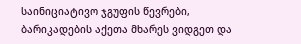საინიციატივო ჯგუფის წევრები, ბარიკადების აქეთა მხარეს ვიდგეთ და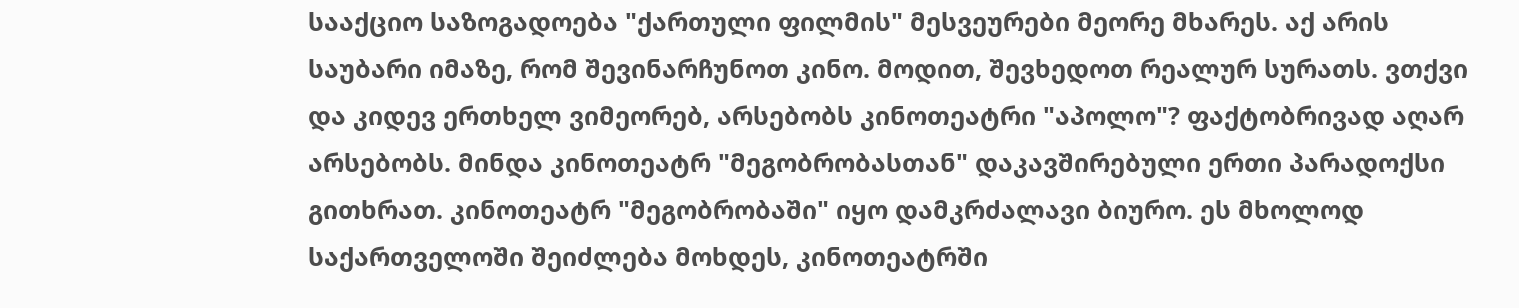სააქციო საზოგადოება "ქართული ფილმის" მესვეურები მეორე მხარეს. აქ არის საუბარი იმაზე, რომ შევინარჩუნოთ კინო. მოდით, შევხედოთ რეალურ სურათს. ვთქვი და კიდევ ერთხელ ვიმეორებ, არსებობს კინოთეატრი "აპოლო"? ფაქტობრივად აღარ არსებობს. მინდა კინოთეატრ "მეგობრობასთან" დაკავშირებული ერთი პარადოქსი გითხრათ. კინოთეატრ "მეგობრობაში" იყო დამკრძალავი ბიურო. ეს მხოლოდ საქართველოში შეიძლება მოხდეს, კინოთეატრში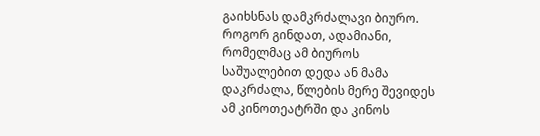გაიხსნას დამკრძალავი ბიურო. როგორ გინდათ, ადამიანი, რომელმაც ამ ბიუროს საშუალებით დედა ან მამა დაკრძალა, წლების მერე შევიდეს ამ კინოთეატრში და კინოს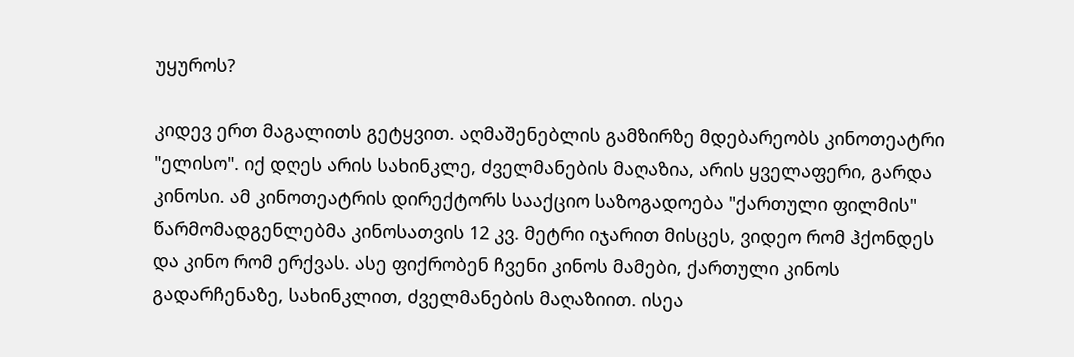უყუროს?

კიდევ ერთ მაგალითს გეტყვით. აღმაშენებლის გამზირზე მდებარეობს კინოთეატრი "ელისო". იქ დღეს არის სახინკლე, ძველმანების მაღაზია, არის ყველაფერი, გარდა კინოსი. ამ კინოთეატრის დირექტორს სააქციო საზოგადოება "ქართული ფილმის" წარმომადგენლებმა კინოსათვის 12 კვ. მეტრი იჯარით მისცეს, ვიდეო რომ ჰქონდეს და კინო რომ ერქვას. ასე ფიქრობენ ჩვენი კინოს მამები, ქართული კინოს გადარჩენაზე, სახინკლით, ძველმანების მაღაზიით. ისეა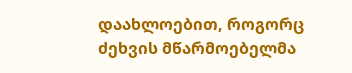დაახლოებით, როგორც ძეხვის მწარმოებელმა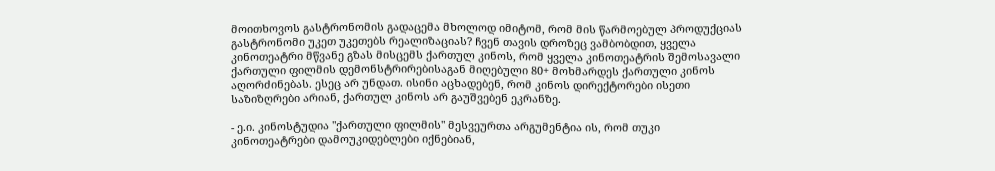მოითხოვოს გასტრონომის გადაცემა მხოლოდ იმიტომ, რომ მის წარმოებულ პროდუქციას გასტრონომი უკეთ უკეთებს რეალიზაციას? ჩვენ თავის დროზეც ვამბობდით, ყველა კინოთეატრი მწვანე გზას მისცემს ქართულ კინოს, რომ ყველა კინოთეატრის შემოსავალი ქართული ფილმის დემონსტრირებისაგან მიღებული 80+ მოხმარდეს ქართული კინოს აღორძინებას. ესეც არ უნდათ. ისინი აცხადებენ, რომ კინოს დირექტორები ისეთი საზიზღრები არიან, ქართულ კინოს არ გაუშვებენ ეკრანზე.

- ე.ი. კინოსტუდია "ქართული ფილმის" მესვეურთა არგუმენტია ის, რომ თუკი კინოთეატრები დამოუკიდებლები იქნებიან,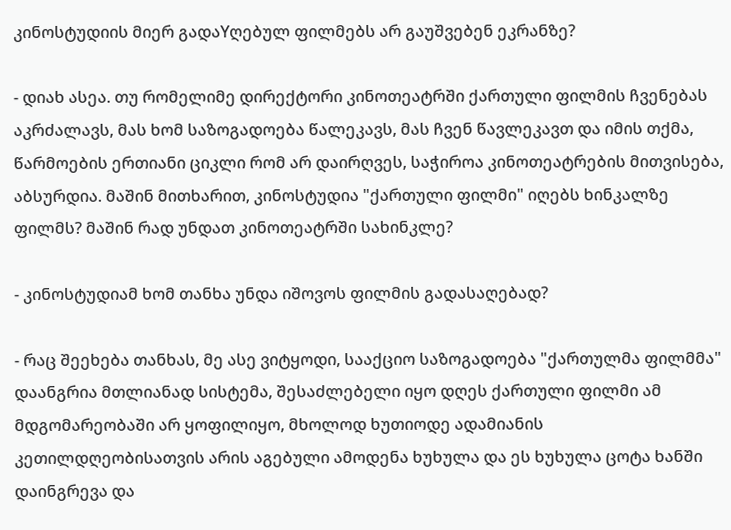კინოსტუდიის მიერ გადაYღებულ ფილმებს არ გაუშვებენ ეკრანზე?

- დიახ ასეა. თუ რომელიმე დირექტორი კინოთეატრში ქართული ფილმის ჩვენებას აკრძალავს, მას ხომ საზოგადოება წალეკავს, მას ჩვენ წავლეკავთ და იმის თქმა, წარმოების ერთიანი ციკლი რომ არ დაირღვეს, საჭიროა კინოთეატრების მითვისება, აბსურდია. მაშინ მითხარით, კინოსტუდია "ქართული ფილმი" იღებს ხინკალზე ფილმს? მაშინ რად უნდათ კინოთეატრში სახინკლე?

- კინოსტუდიამ ხომ თანხა უნდა იშოვოს ფილმის გადასაღებად?

- რაც შეეხება თანხას, მე ასე ვიტყოდი, სააქციო საზოგადოება "ქართულმა ფილმმა" დაანგრია მთლიანად სისტემა, შესაძლებელი იყო დღეს ქართული ფილმი ამ მდგომარეობაში არ ყოფილიყო, მხოლოდ ხუთიოდე ადამიანის კეთილდღეობისათვის არის აგებული ამოდენა ხუხულა და ეს ხუხულა ცოტა ხანში დაინგრევა და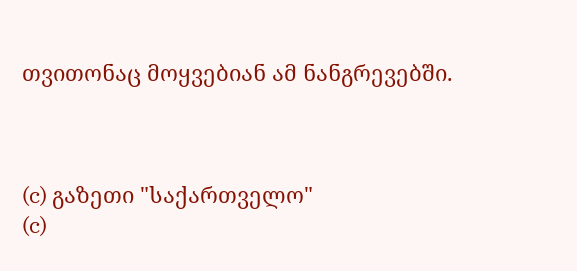თვითონაც მოყვებიან ამ ნანგრევებში.



(c) გაზეთი "საქართველო"
(c)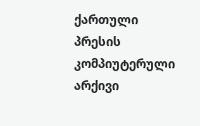ქართული პრესის კომპიუტერული არქივი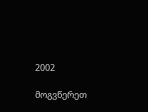2002

მოგვწერეთ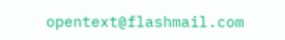opentext@flashmail.com